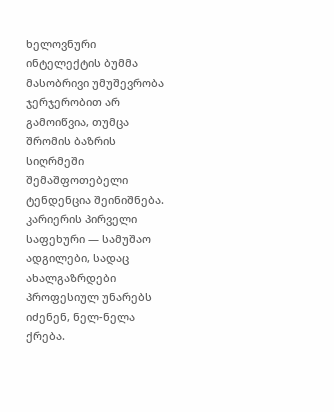ხელოვნური ინტელექტის ბუმმა მასობრივი უმუშევრობა ჯერჯერობით არ გამოიწვია, თუმცა შრომის ბაზრის სიღრმეში შემაშფოთებელი ტენდენცია შეინიშნება. კარიერის პირველი საფეხური — სამუშაო ადგილები, სადაც ახალგაზრდები პროფესიულ უნარებს იძენენ, ნელ-ნელა ქრება.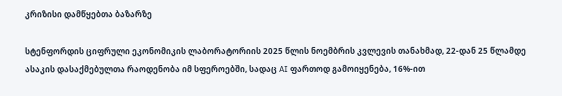კრიზისი დამწყებთა ბაზარზე

სტენფორდის ციფრული ეკონომიკის ლაბორატორიის 2025 წლის ნოემბრის კვლევის თანახმად, 22-დან 25 წლამდე ასაკის დასაქმებულთა რაოდენობა იმ სფეროებში, სადაც AI ფართოდ გამოიყენება, 16%-ით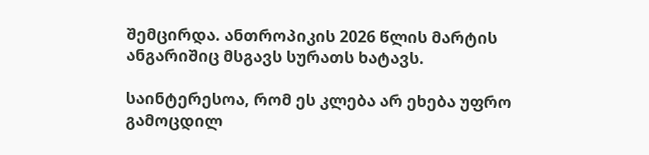შემცირდა. ანთროპიკის 2026 წლის მარტის ანგარიშიც მსგავს სურათს ხატავს.

საინტერესოა, რომ ეს კლება არ ეხება უფრო გამოცდილ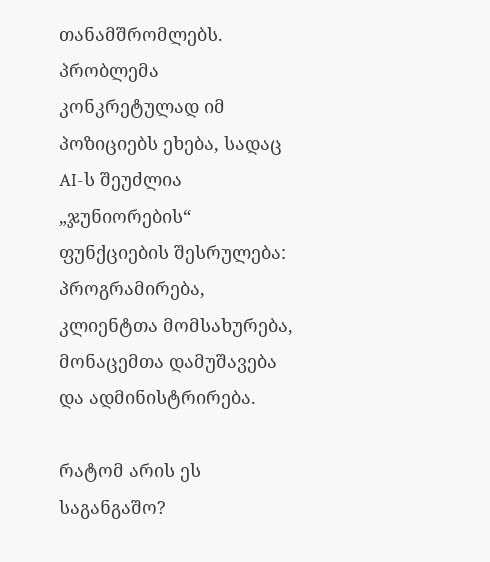თანამშრომლებს. პრობლემა კონკრეტულად იმ პოზიციებს ეხება, სადაც AI-ს შეუძლია „ჯუნიორების“ ფუნქციების შესრულება: პროგრამირება, კლიენტთა მომსახურება, მონაცემთა დამუშავება და ადმინისტრირება.

რატომ არის ეს საგანგაშო?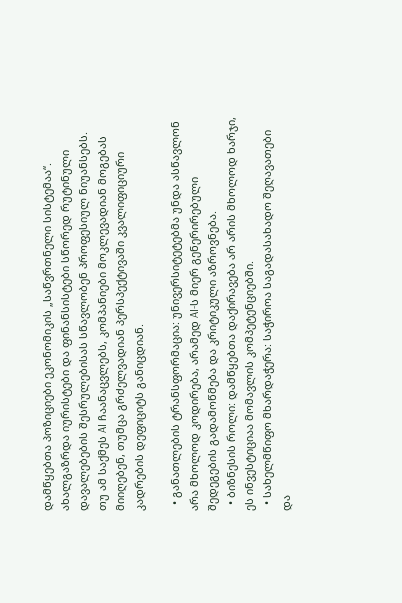დამწყებთა პოზიციები ეკონომიკის „საწვრთნელი სისტემაა“. ახალგაზრდა იურისტები და ფინანსისტები სწორედ რუტინული დავალებების შესრულებისას სწავლობენ პროფესიულ ნიუანსებს. თუ ამ საქმეს AI ჩაანაცვლებს, კომპანიები მოკლევადიან მოგებას მიიღებენ, თუმცა გრძელვადიან პერსპექტივაში კვალიფიციური კადრების დეფიციტს განიცდიან.

  • განათლების ტრანსფორმაცია: უნივერსიტეტებმა უნდა ასწავლონ არა მხოლოდ კოდირება, არამედ AI-ს მიერ გენერირებული შედეგების გადამოწმება და კრიტიკული აზროვნება.
  • ბიზნესის როლი: დამწყებთა დაქირავება არ არის მხოლოდ ხარჯი, ეს ინვესტიციაა მომავლის კომპეტენციებში.
  • სახელმწიფო მხარდაჭერა: საჭიროა საგადასახადო შეღავათები და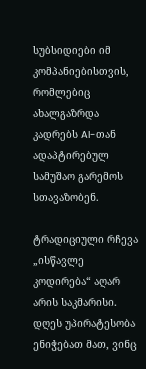სუბსიდიები იმ კომპანიებისთვის, რომლებიც ახალგაზრდა კადრებს AI-თან ადაპტირებულ სამუშაო გარემოს სთავაზობენ.

ტრადიციული რჩევა „ისწავლე კოდირება“ აღარ არის საკმარისი. დღეს უპირატესობა ენიჭებათ მათ, ვინც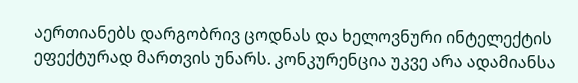აერთიანებს დარგობრივ ცოდნას და ხელოვნური ინტელექტის ეფექტურად მართვის უნარს. კონკურენცია უკვე არა ადამიანსა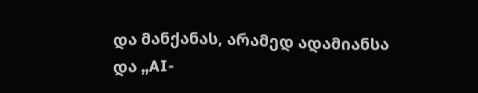და მანქანას, არამედ ადამიანსა და „AI-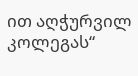ით აღჭურვილ კოლეგას“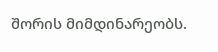შორის მიმდინარეობს.